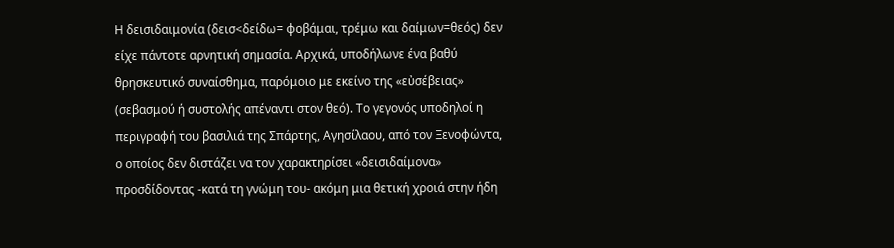Η δεισιδαιμονία (δεισ<δείδω= φοβάμαι, τρέμω και δαίμων=θεός) δεν είχε πάντοτε αρνητική σημασία. Αρχικά, υποδήλωνε ένα βαθύ θρησκευτικό συναίσθημα, παρόμοιο με εκείνο της «εὐσέβειας» (σεβασμού ή συστολής απέναντι στον θεό). Το γεγονός υποδηλοί η περιγραφή του βασιλιά της Σπάρτης, Αγησίλαου, από τον Ξενοφώντα, ο οποίος δεν διστάζει να τον χαρακτηρίσει «δεισιδαίμονα» προσδίδοντας -κατά τη γνώμη του- ακόμη μια θετική χροιά στην ήδη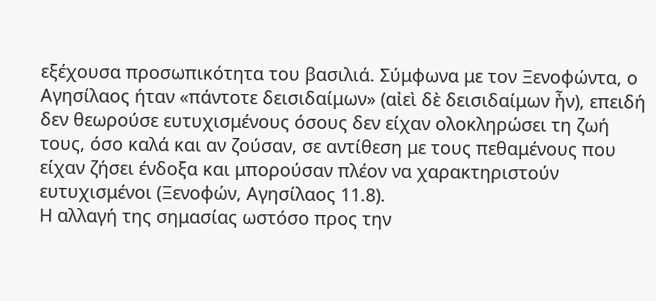εξέχουσα προσωπικότητα του βασιλιά. Σύμφωνα με τον Ξενοφώντα, ο Αγησίλαος ήταν «πάντοτε δεισιδαίμων» (αἰεὶ δὲ δεισιδαίμων ἦν), επειδή δεν θεωρούσε ευτυχισμένους όσους δεν είχαν ολοκληρώσει τη ζωή τους, όσο καλά και αν ζούσαν, σε αντίθεση με τους πεθαμένους που είχαν ζήσει ένδοξα και μπορούσαν πλέον να χαρακτηριστούν ευτυχισμένοι (Ξενοφών, Αγησίλαος 11.8).
Η αλλαγή της σημασίας ωστόσο προς την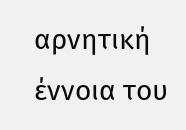αρνητική έννοια του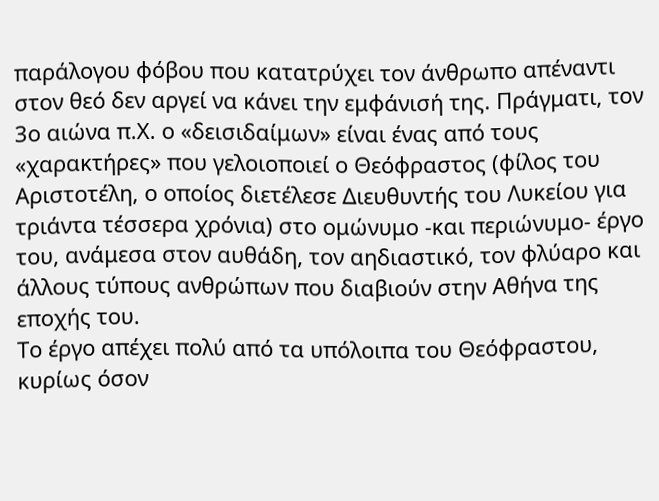παράλογου φόβου που κατατρύχει τον άνθρωπο απέναντι στον θεό δεν αργεί να κάνει την εμφάνισή της. Πράγματι, τον 3ο αιώνα π.Χ. ο «δεισιδαίμων» είναι ένας από τους «χαρακτήρες» που γελοιοποιεί ο Θεόφραστος (φίλος του Αριστοτέλη, ο οποίος διετέλεσε Διευθυντής του Λυκείου για τριάντα τέσσερα χρόνια) στο ομώνυμο -και περιώνυμο- έργο του, ανάμεσα στον αυθάδη, τον αηδιαστικό, τον φλύαρο και άλλους τύπους ανθρώπων που διαβιούν στην Αθήνα της εποχής του.
Το έργο απέχει πολύ από τα υπόλοιπα του Θεόφραστου, κυρίως όσον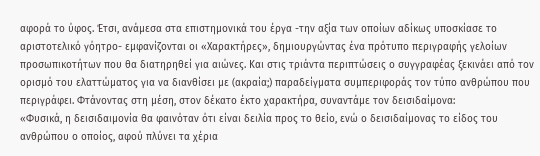αφορά το ύφος. Έτσι, ανάμεσα στα επιστημονικά του έργα -την αξία των οποίων αδίκως υποσκίασε το αριστοτελικό γόητρο- εμφανίζονται οι «Χαρακτήρες», δημιουργώντας ένα πρότυπο περιγραφής γελοίων προσωπικοτήτων που θα διατηρηθεί για αιώνες. Και στις τριάντα περιπτώσεις ο συγγραφέας ξεκινάει από τον ορισμό του ελαττώματος για να διανθίσει με (ακραία;) παραδείγματα συμπεριφοράς τον τύπο ανθρώπου που περιγράφει. Φτάνοντας στη μέση, στον δέκατο έκτο χαρακτήρα, συναντάμε τον δεισιδαίμονα:
«Φυσικά, η δεισιδαιμονία θα φαινόταν ότι είναι δειλία προς το θείο, ενώ ο δεισιδαίμονας το είδος του ανθρώπου ο οποίος, αφού πλύνει τα χέρια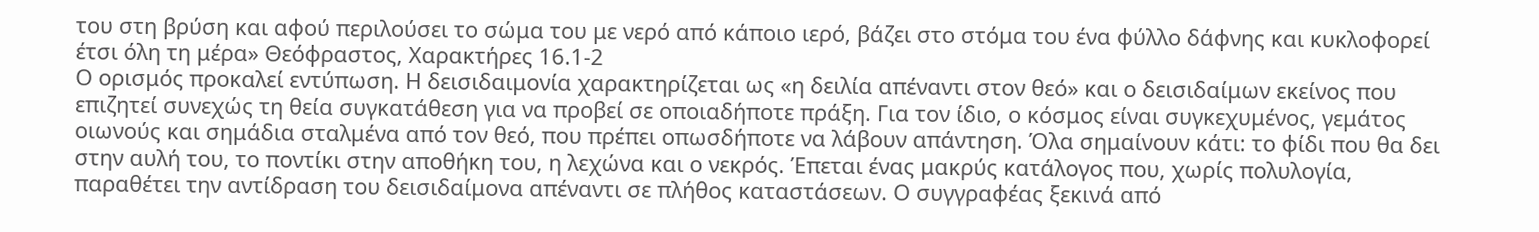του στη βρύση και αφού περιλούσει το σώμα του με νερό από κάποιο ιερό, βάζει στο στόμα του ένα φύλλο δάφνης και κυκλοφορεί έτσι όλη τη μέρα» Θεόφραστος, Χαρακτήρες 16.1-2
Ο ορισμός προκαλεί εντύπωση. Η δεισιδαιμονία χαρακτηρίζεται ως «η δειλία απέναντι στον θεό» και ο δεισιδαίμων εκείνος που επιζητεί συνεχώς τη θεία συγκατάθεση για να προβεί σε οποιαδήποτε πράξη. Για τον ίδιο, ο κόσμος είναι συγκεχυμένος, γεμάτος οιωνούς και σημάδια σταλμένα από τον θεό, που πρέπει οπωσδήποτε να λάβουν απάντηση. Όλα σημαίνουν κάτι: το φίδι που θα δει στην αυλή του, το ποντίκι στην αποθήκη του, η λεχώνα και ο νεκρός. Έπεται ένας μακρύς κατάλογος που, χωρίς πολυλογία, παραθέτει την αντίδραση του δεισιδαίμονα απέναντι σε πλήθος καταστάσεων. Ο συγγραφέας ξεκινά από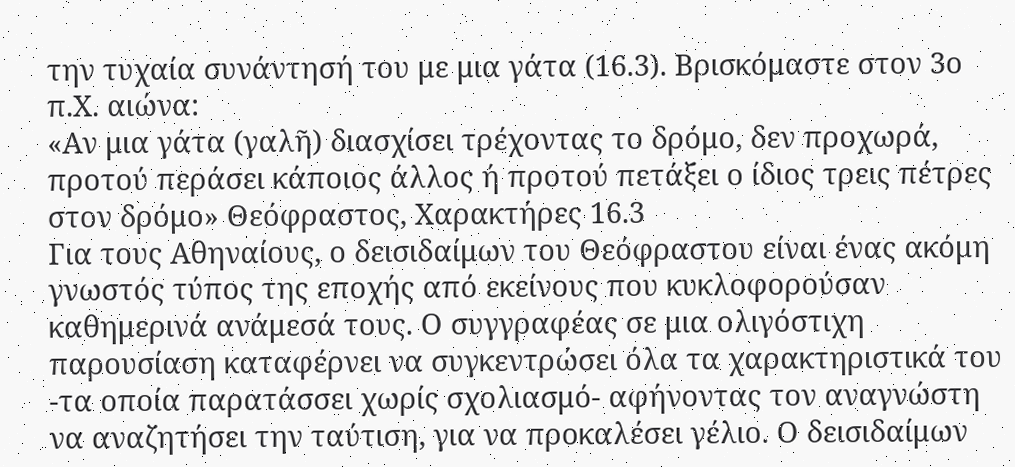την τυχαία συνάντησή του με μια γάτα (16.3). Βρισκόμαστε στον 3ο π.Χ. αιώνα:
«Αν μια γάτα (γαλῆ) διασχίσει τρέχοντας το δρόμο, δεν προχωρά, προτού περάσει κάποιος άλλος ή προτού πετάξει ο ίδιος τρεις πέτρες στον δρόμο» Θεόφραστος, Χαρακτήρες 16.3
Για τους Αθηναίους, ο δεισιδαίμων του Θεόφραστου είναι ένας ακόμη γνωστός τύπος της εποχής από εκείνους που κυκλοφορούσαν καθημερινά ανάμεσά τους. Ο συγγραφέας σε μια ολιγόστιχη παρουσίαση καταφέρνει να συγκεντρώσει όλα τα χαρακτηριστικά του -τα οποία παρατάσσει χωρίς σχολιασμό- αφήνοντας τον αναγνώστη να αναζητήσει την ταύτιση, για να προκαλέσει γέλιο. Ο δεισιδαίμων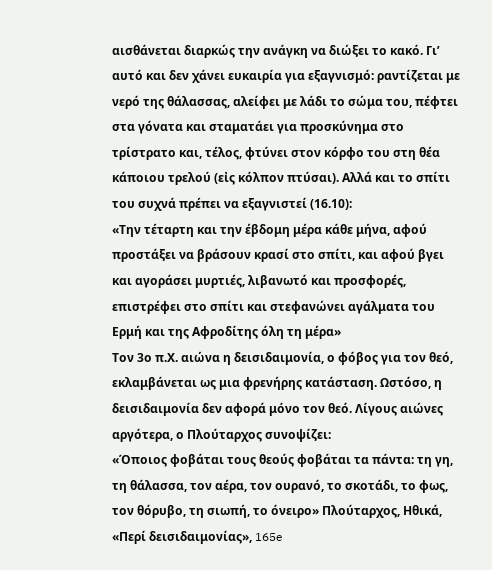αισθάνεται διαρκώς την ανάγκη να διώξει το κακό. Γι’ αυτό και δεν χάνει ευκαιρία για εξαγνισμό: ραντίζεται με νερό της θάλασσας, αλείφει με λάδι το σώμα του, πέφτει στα γόνατα και σταματάει για προσκύνημα στο τρίστρατο και, τέλος, φτύνει στον κόρφο του στη θέα κάποιου τρελού (εἰς κόλπον πτύσαι). Αλλά και το σπίτι του συχνά πρέπει να εξαγνιστεί (16.10):
«Την τέταρτη και την έβδομη μέρα κάθε μήνα, αφού προστάξει να βράσουν κρασί στο σπίτι, και αφού βγει και αγοράσει μυρτιές, λιβανωτό και προσφορές, επιστρέφει στο σπίτι και στεφανώνει αγάλματα του Ερμή και της Αφροδίτης όλη τη μέρα»
Τον 3ο π.Χ. αιώνα η δεισιδαιμονία, ο φόβος για τον θεό, εκλαμβάνεται ως μια φρενήρης κατάσταση. Ωστόσο, η δεισιδαιμονία δεν αφορά μόνο τον θεό. Λίγους αιώνες αργότερα, ο Πλούταρχος συνοψίζει:
«Όποιος φοβάται τους θεούς φοβάται τα πάντα: τη γη, τη θάλασσα, τον αέρα, τον ουρανό, το σκοτάδι, το φως, τον θόρυβο, τη σιωπή, το όνειρο» Πλούταρχος, Ηθικά, «Περί δεισιδαιμονίας», 165e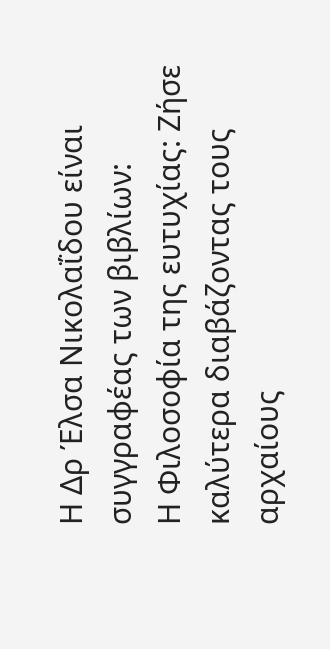Η Δρ Έλσα Νικολαΐδου είναι συγγραφέας των βιβλίων:
Η Φιλοσοφία της ευτυχίας: Ζήσε καλύτερα διαβάζοντας τους αρχαίους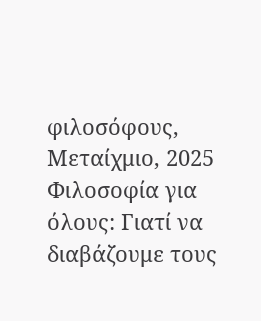φιλοσόφους, Μεταίχμιο, 2025
Φιλοσοφία για όλους: Γιατί να διαβάζουμε τους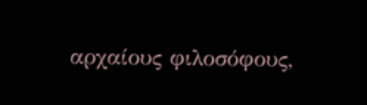αρχαίους φιλοσόφους,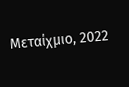Μεταίχμιο, 2022